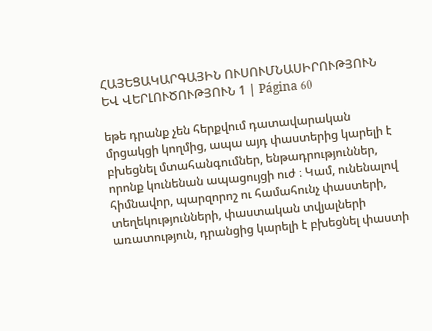ՀԱՅԵՑԱԿԱՐԳԱՅԻՆ ՈՒՍՈՒՄՆԱՍԻՐՈՒԹՅՈՒՆ ԵՎ ՎԵՐԼՈՒԾՈՒԹՅՈՒՆ 1 | Página 60

եթե դրանք չեն հերքվում դատավարական մրցակցի կողմից, ապա այդ փաստերից կարելի է բխեցնել մտահանգումներ, ենթադրություններ, որոնք կունենան ապացույցի ուժ ։ Կամ, ունենալով հիմնավոր, պարզորոշ ու համահունչ փաստերի, տեղեկությունների, փաստական տվյալների առատություն, դրանցից կարելի է բխեցնել փաստի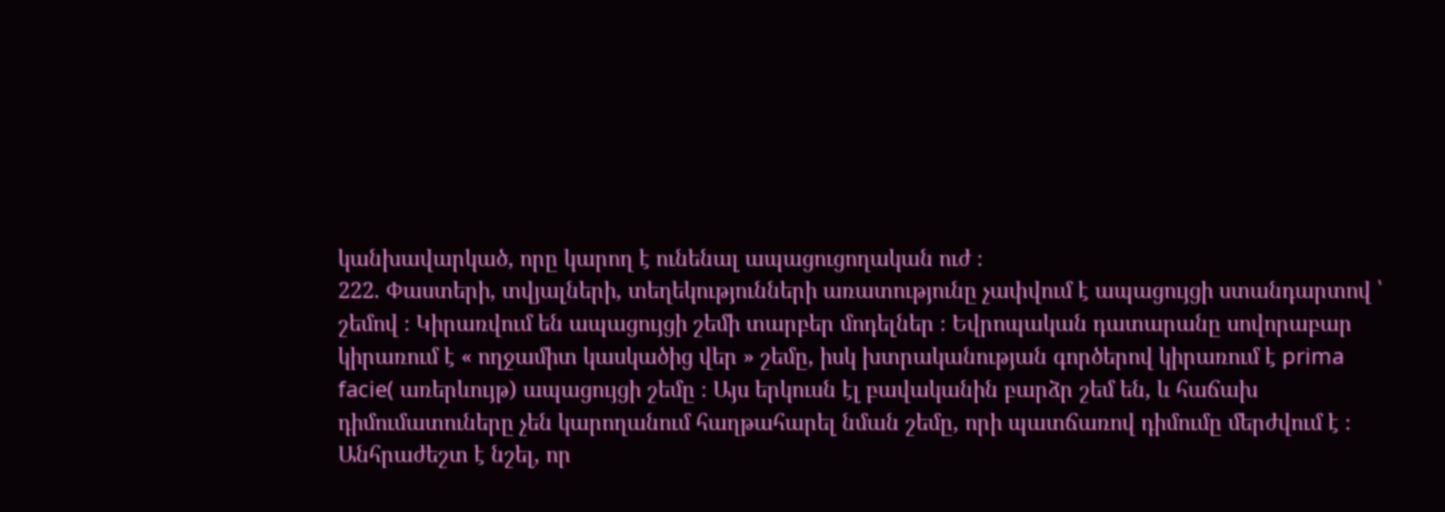կանխավարկած, որը կարող է ունենալ ապացուցողական ուժ ։
222. Փաստերի, տվյալների, տեղեկությունների առատությունը չափվում է ապացույցի ստանդարտով ՝ շեմով ։ Կիրառվում են ապացույցի շեմի տարբեր մոդելներ ։ Եվրոպական դատարանը սովորաբար կիրառում է « ողջամիտ կասկածից վեր » շեմը, իսկ խտրականության գործերով կիրառում է prima facie( առերևույթ) ապացույցի շեմը ։ Այս երկուսն էլ բավականին բարձր շեմ են, և հաճախ դիմումատուները չեն կարողանում հաղթահարել նման շեմը, որի պատճառով դիմումը մերժվում է ։ Անհրաժեշտ է նշել, որ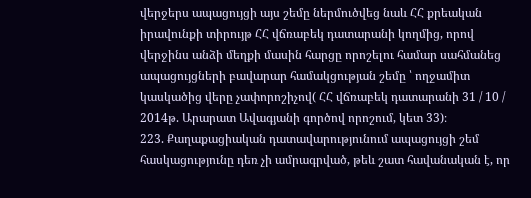վերջերս ապացույցի այս շեմը ներմուծվեց նաև ՀՀ քրեական իրավունքի տիրույթ ՀՀ վճռաբեկ դատարանի կողմից, որով վերջինս անձի մեղքի մասին հարցը որոշելու համար սահմանեց ապացույցների բավարար համակցության շեմը ՝ ողջամիտ կասկածից վերը չափորոշիչով( ՀՀ վճռաբեկ դատարանի 31 / 10 / 2014թ. Արարատ Ավագյանի գործով որոշում, կետ 33)։
223. Քաղաքացիական դատավարությունում ապացույցի շեմ հասկացությունը դեռ չի ամրագրված, թեև շատ հավանական է, որ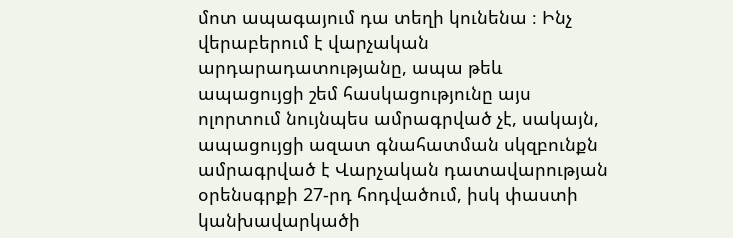մոտ ապագայում դա տեղի կունենա ։ Ինչ վերաբերում է վարչական արդարադատությանը, ապա թեև ապացույցի շեմ հասկացությունը այս ոլորտում նույնպես ամրագրված չէ, սակայն, ապացույցի ազատ գնահատման սկզբունքն ամրագրված է Վարչական դատավարության օրենսգրքի 27-րդ հոդվածում, իսկ փաստի կանխավարկածի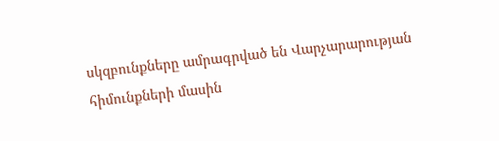սկզբունքները ամրագրված են Վարչարարության հիմունքների մասին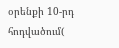օրենքի 10-րդ հոդվածում(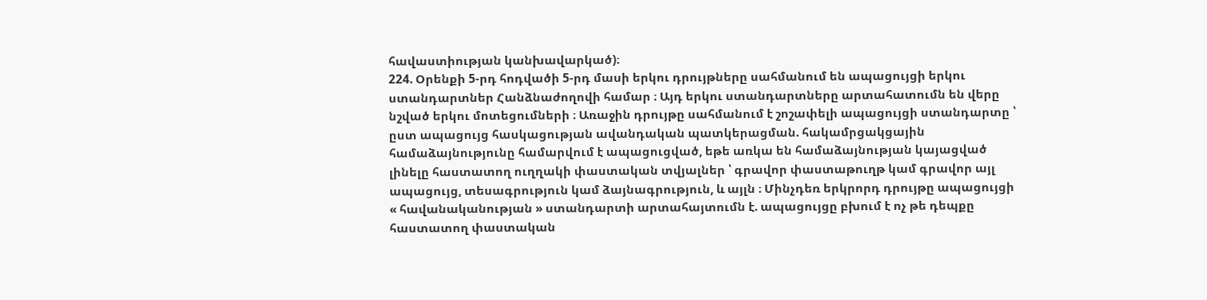հավաստիության կանխավարկած)։
224. Օրենքի 5-րդ հոդվածի 5-րդ մասի երկու դրույթները սահմանում են ապացույցի երկու ստանդարտներ Հանձնաժողովի համար ։ Այդ երկու ստանդարտները արտահատումն են վերը նշված երկու մոտեցումների ։ Առաջին դրույթը սահմանում է շոշափելի ապացույցի ստանդարտը ՝ ըստ ապացույց հասկացության ավանդական պատկերացման. հակամրցակցային համաձայնությունը համարվում է ապացուցված, եթե առկա են համաձայնության կայացված լինելը հաստատող ուղղակի փաստական տվյալներ ՝ գրավոր փաստաթուղթ կամ գրավոր այլ ապացույց, տեսագրություն կամ ձայնագրություն, և այլն ։ Մինչդեռ երկրորդ դրույթը ապացույցի « հավանականության » ստանդարտի արտահայտումն է. ապացույցը բխում է ոչ թե դեպքը հաստատող փաստական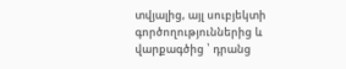տվյալից, այլ սուբյեկտի գործողություններից և վարքագծից ՝ դրանց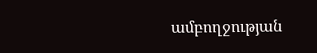ամբողջության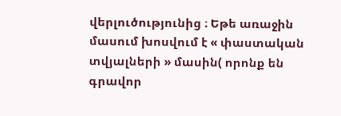վերլուծությունից ։ Եթե առաջին մասում խոսվում է « փաստական տվյալների » մասին( որոնք են գրավոր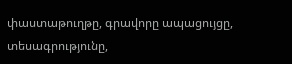փաստաթուղթը, գրավորը ապացույցը, տեսագրությունը,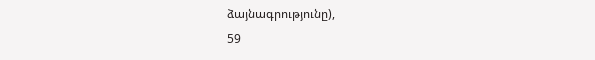ձայնագրությունը),
59